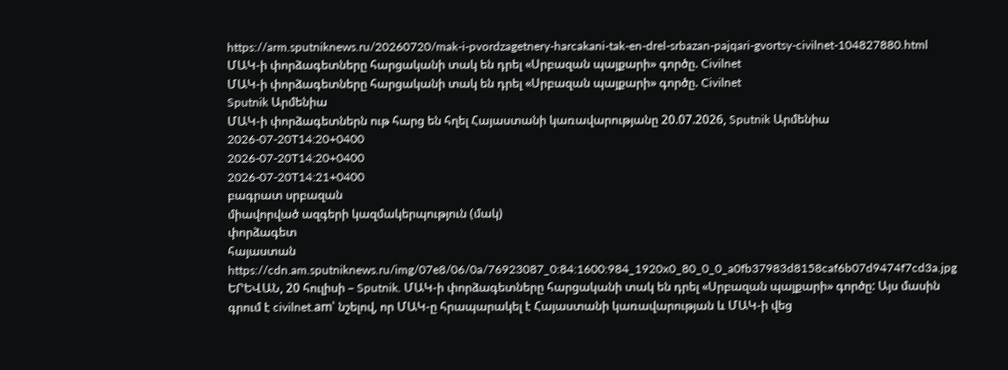https://arm.sputniknews.ru/20260720/mak-i-pvordzagetnery-harcakani-tak-en-drel-srbazan-pajqari-gvortsy-civilnet-104827880.html
ՄԱԿ-ի փորձագետները հարցականի տակ են դրել «Սրբազան պայքարի» գործը. Civilnet
ՄԱԿ-ի փորձագետները հարցականի տակ են դրել «Սրբազան պայքարի» գործը. Civilnet
Sputnik Արմենիա
ՄԱԿ-ի փորձագետներն ութ հարց են հղել Հայաստանի կառավարությանը 20.07.2026, Sputnik Արմենիա
2026-07-20T14:20+0400
2026-07-20T14:20+0400
2026-07-20T14:21+0400
բագրատ սրբազան
միավորված ազգերի կազմակերպություն (մակ)
փորձագետ
հայաստան
https://cdn.am.sputniknews.ru/img/07e8/06/0a/76923087_0:84:1600:984_1920x0_80_0_0_a0fb37983d8158caf6b07d9474f7cd3a.jpg
ԵՐԵՎԱՆ, 20 հուլիսի – Sputnik. ՄԱԿ-ի փորձագետները հարցականի տակ են դրել «Սրբազան պայքարի» գործը: Այս մասին գրում է civilnet.am՝ նշելով, որ ՄԱԿ-ը հրապարակել է Հայաստանի կառավարության և ՄԱԿ-ի վեց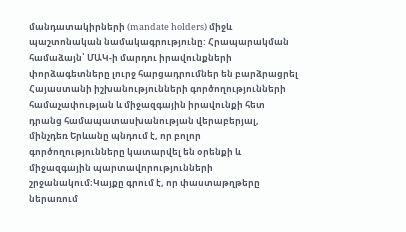մանդատակիրների (mandate holders) միջև պաշտոնական նամակագրությունը: Հրապարակման համաձայն՝ ՄԱԿ-ի մարդու իրավունքների փորձագետները լուրջ հարցադրումներ են բարձրացրել Հայաստանի իշխանությունների գործողությունների համաչափության և միջազգային իրավունքի հետ դրանց համապատասխանության վերաբերյալ, մինչդեռ Երևանը պնդում է, որ բոլոր գործողությունները կատարվել են օրենքի և միջազգային պարտավորությունների շրջանակում։Կայքը գրում է, որ փաստաթղթերը ներառում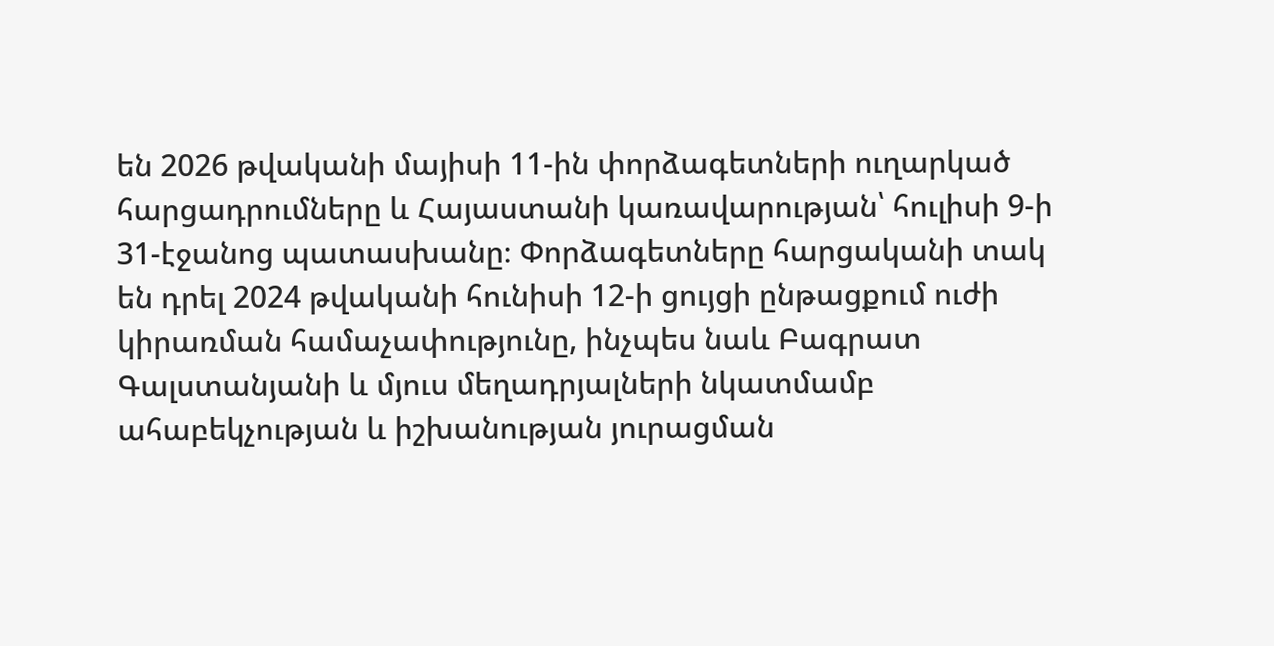են 2026 թվականի մայիսի 11-ին փորձագետների ուղարկած հարցադրումները և Հայաստանի կառավարության՝ հուլիսի 9-ի 31-էջանոց պատասխանը։ Փորձագետները հարցականի տակ են դրել 2024 թվականի հունիսի 12-ի ցույցի ընթացքում ուժի կիրառման համաչափությունը, ինչպես նաև Բագրատ Գալստանյանի և մյուս մեղադրյալների նկատմամբ ահաբեկչության և իշխանության յուրացման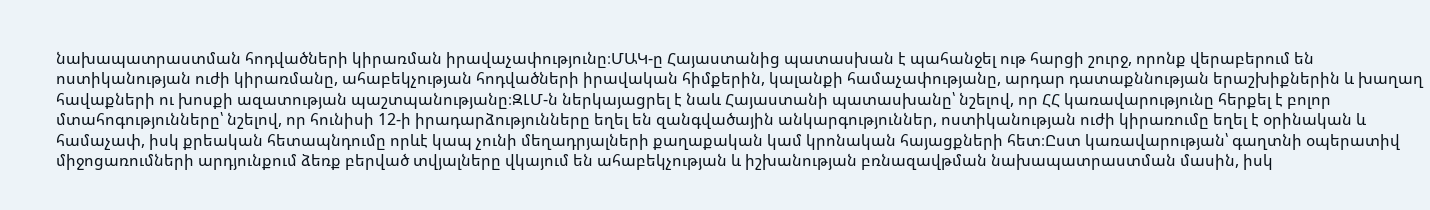նախապատրաստման հոդվածների կիրառման իրավաչափությունը։ՄԱԿ-ը Հայաստանից պատասխան է պահանջել ութ հարցի շուրջ, որոնք վերաբերում են ոստիկանության ուժի կիրառմանը, ահաբեկչության հոդվածների իրավական հիմքերին, կալանքի համաչափությանը, արդար դատաքննության երաշխիքներին և խաղաղ հավաքների ու խոսքի ազատության պաշտպանությանը։ԶԼՄ-ն ներկայացրել է նաև Հայաստանի պատասխանը՝ նշելով, որ ՀՀ կառավարությունը հերքել է բոլոր մտահոգությունները՝ նշելով, որ հունիսի 12-ի իրադարձությունները եղել են զանգվածային անկարգություններ, ոստիկանության ուժի կիրառումը եղել է օրինական և համաչափ, իսկ քրեական հետապնդումը որևէ կապ չունի մեղադրյալների քաղաքական կամ կրոնական հայացքների հետ։Ըստ կառավարության՝ գաղտնի օպերատիվ միջոցառումների արդյունքում ձեռք բերված տվյալները վկայում են ահաբեկչության և իշխանության բռնազավթման նախապատրաստման մասին, իսկ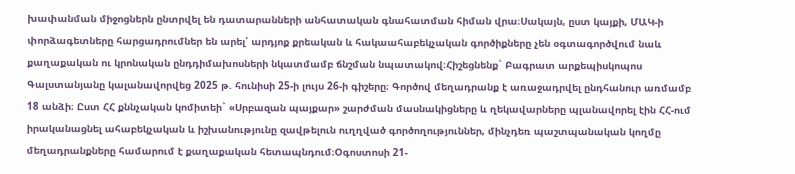խափանման միջոցներն ընտրվել են դատարանների անհատական գնահատման հիման վրա։Սակայն, ըստ կայքի, ՄԱԿ-ի փորձագետները հարցադրումներ են արել՝ արդյոք քրեական և հակաահաբեկչական գործիքները չեն օգտագործվում նաև քաղաքական ու կրոնական ընդդիմախոսների նկատմամբ ճնշման նպատակով։Հիշեցնենք` Բագրատ արքեպիսկոպոս Գալստանյանը կալանավորվեց 2025 թ. հունիսի 25-ի լույս 26-ի գիշերը։ Գործով մեղադրանք է առաջադրվել ընդհանուր առմամբ 18 անձի։ Ըստ ՀՀ քննչական կոմիտեի` «Սրբազան պայքար» շարժման մասնակիցները և ղեկավարները պլանավորել էին ՀՀ-ում իրականացնել ահաբեկչական և իշխանությունը զավթելուն ուղղված գործողություններ, մինչդեռ պաշտպանական կողմը մեղադրանքները համարում է քաղաքական հետապնդում։Օգոստոսի 21-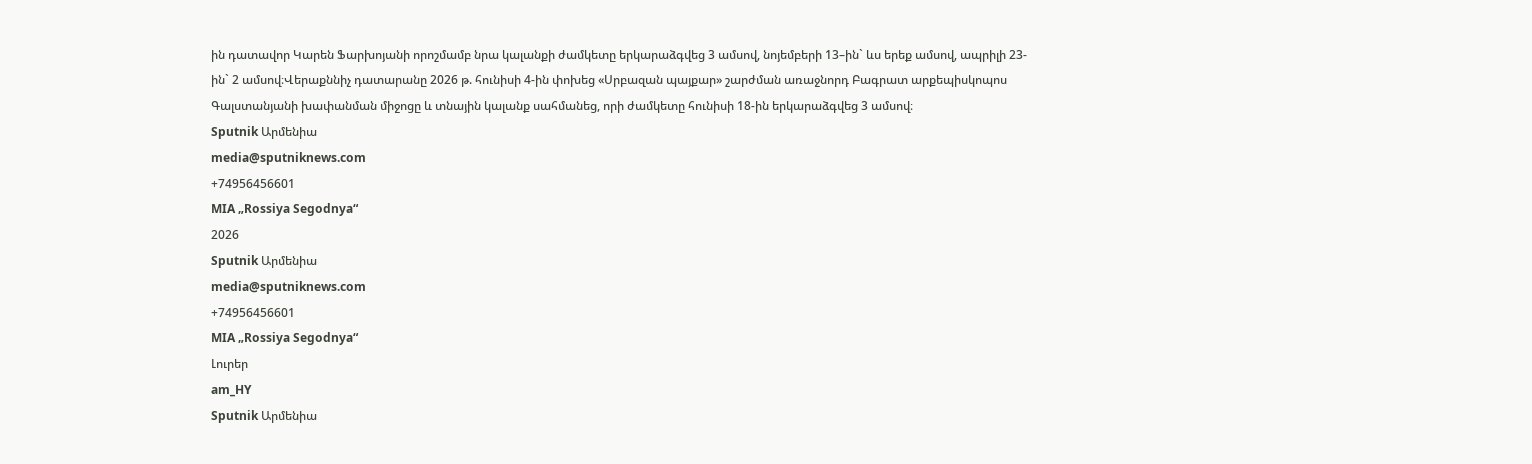ին դատավոր Կարեն Ֆարխոյանի որոշմամբ նրա կալանքի ժամկետը երկարաձգվեց 3 ամսով, նոյեմբերի 13–ին` ևս երեք ամսով, ապրիլի 23-ին` 2 ամսով։Վերաքննիչ դատարանը 2026 թ. հունիսի 4-ին փոխեց «Սրբազան պայքար» շարժման առաջնորդ Բագրատ արքեպիսկոպոս Գալստանյանի խափանման միջոցը և տնային կալանք սահմանեց, որի ժամկետը հունիսի 18-ին երկարաձգվեց 3 ամսով։
Sputnik Արմենիա
media@sputniknews.com
+74956456601
MIA „Rossiya Segodnya“
2026
Sputnik Արմենիա
media@sputniknews.com
+74956456601
MIA „Rossiya Segodnya“
Լուրեր
am_HY
Sputnik Արմենիա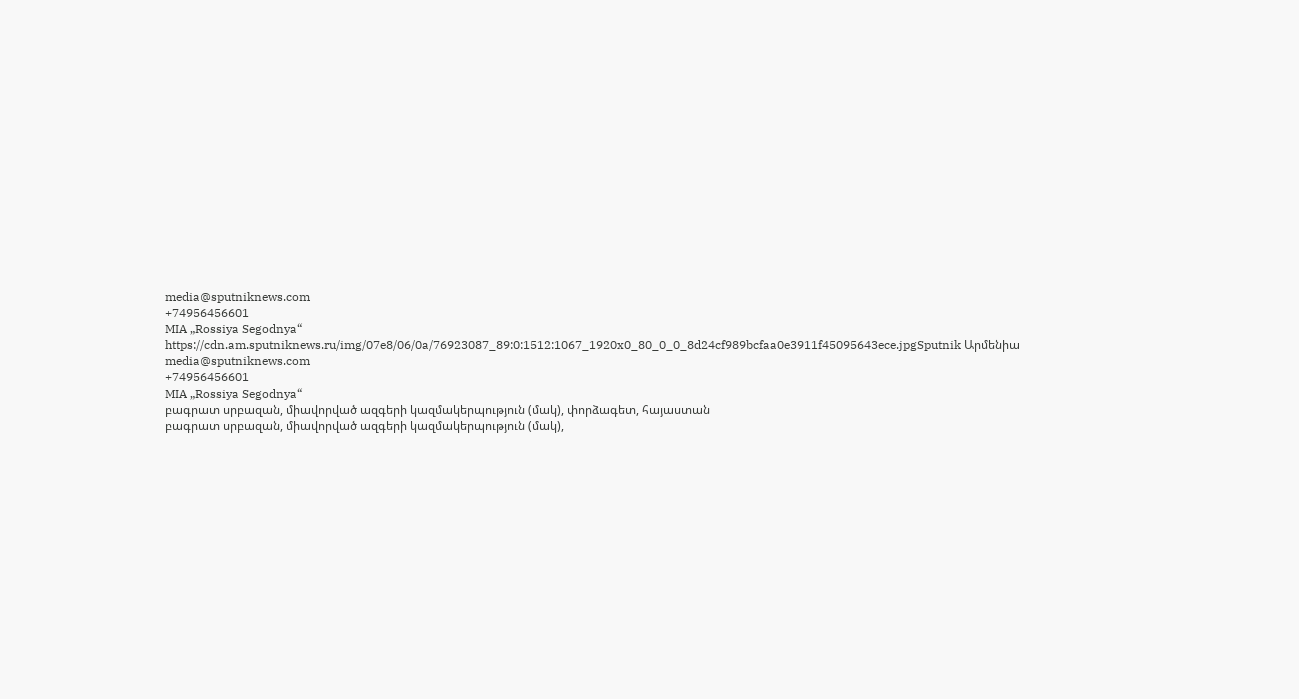media@sputniknews.com
+74956456601
MIA „Rossiya Segodnya“
https://cdn.am.sputniknews.ru/img/07e8/06/0a/76923087_89:0:1512:1067_1920x0_80_0_0_8d24cf989bcfaa0e3911f45095643ece.jpgSputnik Արմենիա
media@sputniknews.com
+74956456601
MIA „Rossiya Segodnya“
բագրատ սրբազան, միավորված ազգերի կազմակերպություն (մակ), փորձագետ, հայաստան
բագրատ սրբազան, միավորված ազգերի կազմակերպություն (մակ),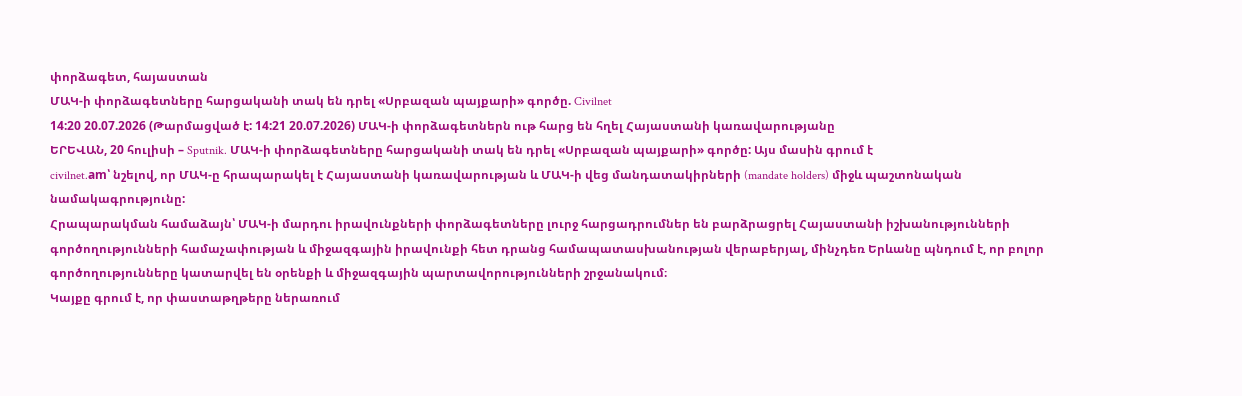փորձագետ, հայաստան
ՄԱԿ-ի փորձագետները հարցականի տակ են դրել «Սրբազան պայքարի» գործը. Civilnet
14:20 20.07.2026 (Թարմացված է: 14:21 20.07.2026) ՄԱԿ-ի փորձագետներն ութ հարց են հղել Հայաստանի կառավարությանը
ԵՐԵՎԱՆ, 20 հուլիսի – Sputnik. ՄԱԿ-ի փորձագետները հարցականի տակ են դրել «Սրբազան պայքարի» գործը: Այս մասին գրում է
civilnet.am՝ նշելով, որ ՄԱԿ-ը հրապարակել է Հայաստանի կառավարության և ՄԱԿ-ի վեց մանդատակիրների (mandate holders) միջև պաշտոնական նամակագրությունը:
Հրապարակման համաձայն՝ ՄԱԿ-ի մարդու իրավունքների փորձագետները լուրջ հարցադրումներ են բարձրացրել Հայաստանի իշխանությունների գործողությունների համաչափության և միջազգային իրավունքի հետ դրանց համապատասխանության վերաբերյալ, մինչդեռ Երևանը պնդում է, որ բոլոր գործողությունները կատարվել են օրենքի և միջազգային պարտավորությունների շրջանակում։
Կայքը գրում է, որ փաստաթղթերը ներառում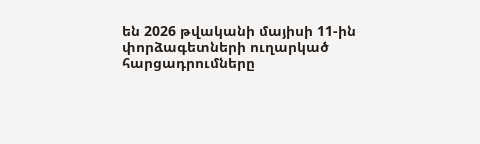են 2026 թվականի մայիսի 11-ին փորձագետների ուղարկած հարցադրումները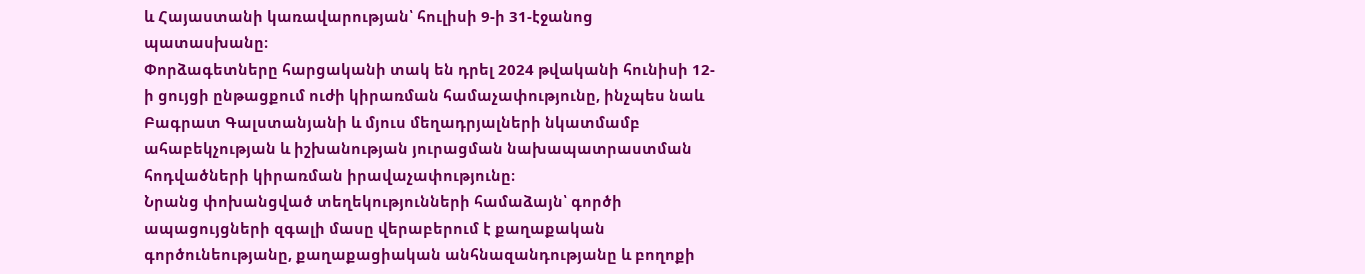և Հայաստանի կառավարության՝ հուլիսի 9-ի 31-էջանոց պատասխանը։
Փորձագետները հարցականի տակ են դրել 2024 թվականի հունիսի 12-ի ցույցի ընթացքում ուժի կիրառման համաչափությունը, ինչպես նաև Բագրատ Գալստանյանի և մյուս մեղադրյալների նկատմամբ ահաբեկչության և իշխանության յուրացման նախապատրաստման հոդվածների կիրառման իրավաչափությունը։
Նրանց փոխանցված տեղեկությունների համաձայն՝ գործի ապացույցների զգալի մասը վերաբերում է քաղաքական գործունեությանը, քաղաքացիական անհնազանդությանը և բողոքի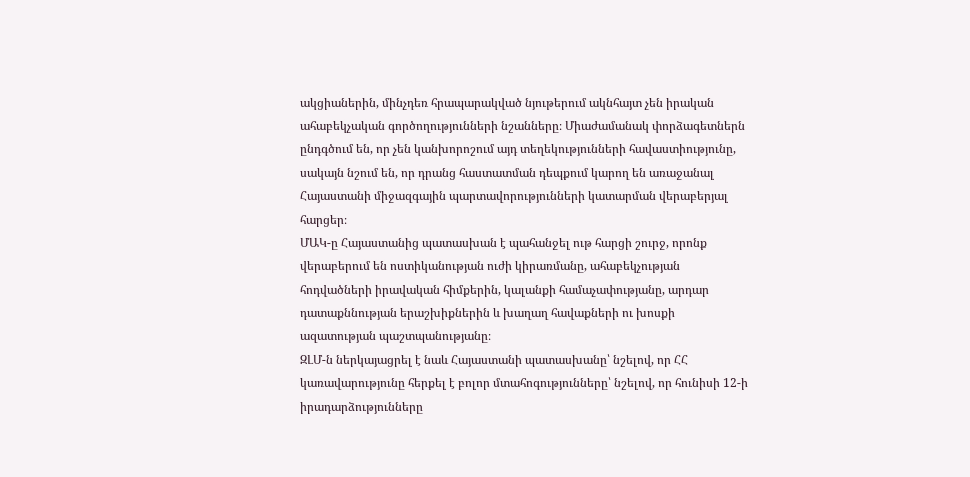ակցիաներին, մինչդեռ հրապարակված նյութերում ակնհայտ չեն իրական ահաբեկչական գործողությունների նշանները։ Միաժամանակ փորձագետներն ընդգծում են, որ չեն կանխորոշում այդ տեղեկությունների հավաստիությունը, սակայն նշում են, որ դրանց հաստատման դեպքում կարող են առաջանալ Հայաստանի միջազգային պարտավորությունների կատարման վերաբերյալ հարցեր։
ՄԱԿ-ը Հայաստանից պատասխան է պահանջել ութ հարցի շուրջ, որոնք վերաբերում են ոստիկանության ուժի կիրառմանը, ահաբեկչության հոդվածների իրավական հիմքերին, կալանքի համաչափությանը, արդար դատաքննության երաշխիքներին և խաղաղ հավաքների ու խոսքի ազատության պաշտպանությանը։
ԶԼՄ-ն ներկայացրել է նաև Հայաստանի պատասխանը՝ նշելով, որ ՀՀ կառավարությունը հերքել է բոլոր մտահոգությունները՝ նշելով, որ հունիսի 12-ի իրադարձությունները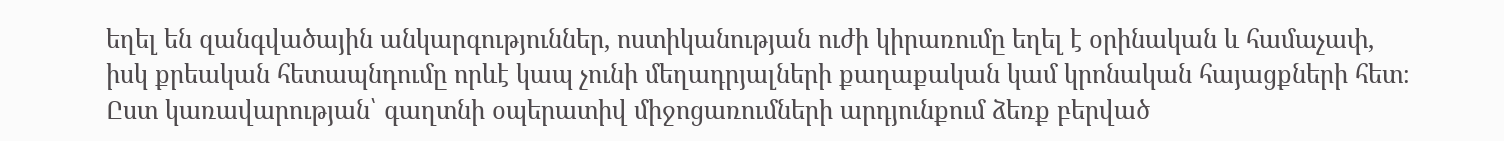եղել են զանգվածային անկարգություններ, ոստիկանության ուժի կիրառումը եղել է օրինական և համաչափ, իսկ քրեական հետապնդումը որևէ կապ չունի մեղադրյալների քաղաքական կամ կրոնական հայացքների հետ։
Ըստ կառավարության՝ գաղտնի օպերատիվ միջոցառումների արդյունքում ձեռք բերված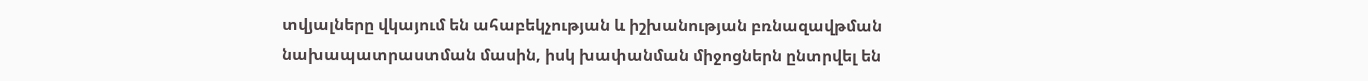տվյալները վկայում են ահաբեկչության և իշխանության բռնազավթման նախապատրաստման մասին, իսկ խափանման միջոցներն ընտրվել են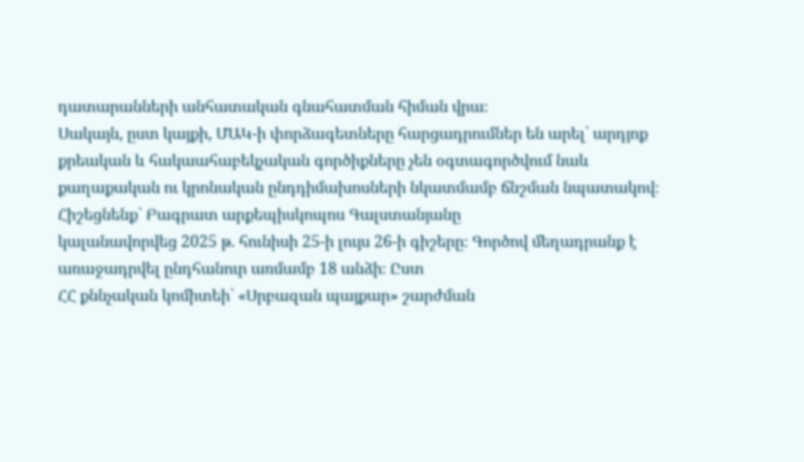դատարանների անհատական գնահատման հիման վրա։
Սակայն, ըստ կայքի, ՄԱԿ-ի փորձագետները հարցադրումներ են արել՝ արդյոք քրեական և հակաահաբեկչական գործիքները չեն օգտագործվում նաև քաղաքական ու կրոնական ընդդիմախոսների նկատմամբ ճնշման նպատակով։
Հիշեցնենք` Բագրատ արքեպիսկոպոս Գալստանյանը
կալանավորվեց 2025 թ. հունիսի 25-ի լույս 26-ի գիշերը։ Գործով մեղադրանք է առաջադրվել ընդհանուր առմամբ 18 անձի։ Ըստ
ՀՀ քննչական կոմիտեի` «Սրբազան պայքար» շարժման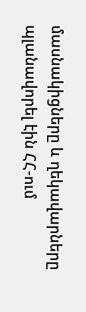մասնակիցները և ղեկավարները պլանավորել էին ՀՀ-ում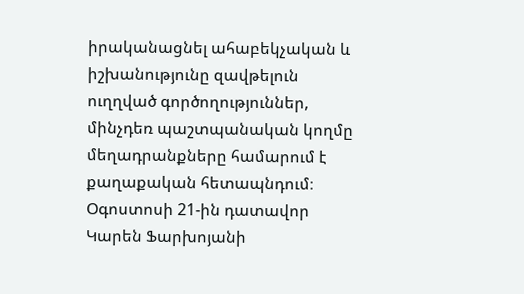իրականացնել ահաբեկչական և իշխանությունը զավթելուն ուղղված գործողություններ, մինչդեռ պաշտպանական կողմը մեղադրանքները համարում է քաղաքական հետապնդում։
Օգոստոսի 21-ին դատավոր Կարեն Ֆարխոյանի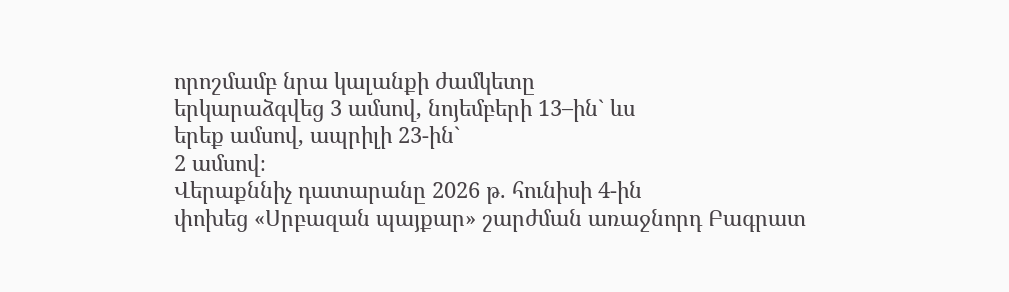որոշմամբ նրա կալանքի ժամկետը
երկարաձգվեց 3 ամսով, նոյեմբերի 13–ին` ևս
երեք ամսով, ապրիլի 23-ին`
2 ամսով։
Վերաքննիչ դատարանը 2026 թ. հունիսի 4-ին
փոխեց «Սրբազան պայքար» շարժման առաջնորդ Բագրատ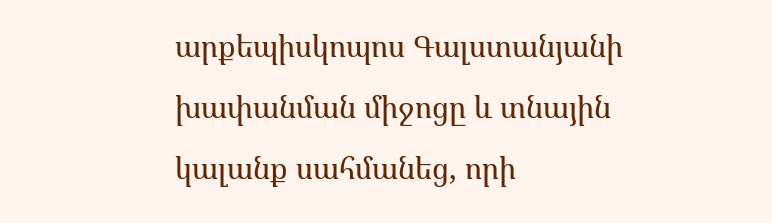արքեպիսկոպոս Գալստանյանի խափանման միջոցը և տնային կալանք սահմանեց, որի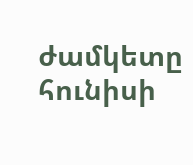ժամկետը հունիսի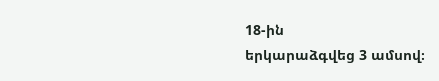18-ին
երկարաձգվեց 3 ամսով։